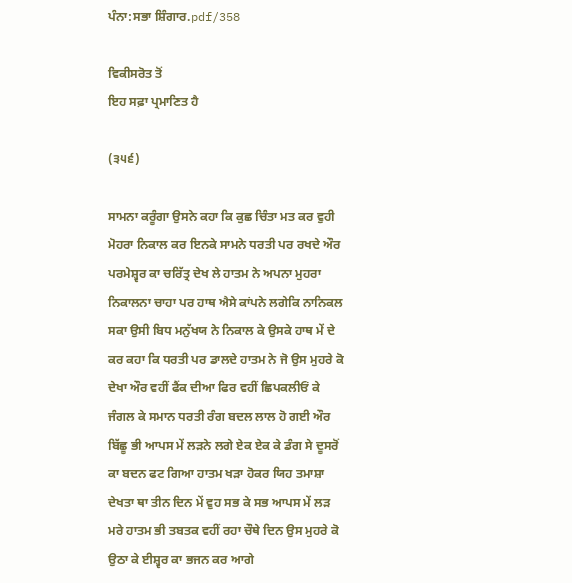ਪੰਨਾ:ਸਭਾ ਸ਼ਿੰਗਾਰ.pdf/358

ਵਿਕੀਸਰੋਤ ਤੋਂ
ਇਹ ਸਫ਼ਾ ਪ੍ਰਮਾਣਿਤ ਹੈ

(੩੫੬)

ਸਾਮਨਾ ਕਰੂੰਗਾ ਉਸਨੇ ਕਹਾ ਕਿ ਕੁਛ ਚਿੰਤਾ ਮਤ ਕਰ ਵੁਹੀ ਮੋਹਰਾ ਨਿਕਾਲ ਕਰ ਇਨਕੇ ਸਾਮਨੇ ਧਰਤੀ ਪਰ ਰਖਦੇ ਔਰ ਪਰਮੇਸ਼੍ਵਰ ਕਾ ਚਰਿੱਤ੍ਰ ਦੇਖ ਲੇ ਹਾਤਮ ਨੇ ਅਪਨਾ ਮੁਹਰਾ ਨਿਕਾਲਨਾ ਚਾਹਾ ਪਰ ਹਾਥ ਐਸੇ ਕਾਂਪਨੇ ਲਗੇਕਿ ਨਾਨਿਕਲ ਸਕਾ ਉਸੀ ਬਿਧ ਮਨੁੱਖਯ ਨੇ ਨਿਕਾਲ ਕੇ ਉਸਕੇ ਹਾਥ ਮੇਂ ਦੇ ਕਰ ਕਹਾ ਕਿ ਧਰਤੀ ਪਰ ਡਾਲਦੇ ਹਾਤਮ ਨੇ ਜੋ ਉਸ ਮੁਹਰੇ ਕੋ ਦੇਖਾ ਔਰ ਵਹੀਂ ਫੈਂਕ ਦੀਆ ਫਿਰ ਵਹੀਂ ਛਿਪਕਲੀਓਂ ਕੇ ਜੰਗਲ ਕੇ ਸਮਾਨ ਧਰਤੀ ਰੰਗ ਬਦਲ ਲਾਲ ਹੋ ਗਈ ਔਰ ਬਿੱਛੂ ਭੀ ਆਪਸ ਮੇਂ ਲੜਨੇ ਲਗੇ ਏਕ ਏਕ ਕੇ ਡੰਗ ਸੇ ਦੂਸਰੋਂ ਕਾ ਬਦਨ ਫਟ ਗਿਆ ਹਾਤਮ ਖੜਾ ਹੋਕਰ ਯਿਹ ਤਮਾਸ਼ਾ ਦੇਖਤਾ ਥਾ ਤੀਨ ਦਿਨ ਮੇਂ ਵੁਹ ਸਭ ਕੇ ਸਭ ਆਪਸ ਮੇਂ ਲੜ ਮਰੇ ਹਾਤਮ ਭੀ ਤਬਤਕ ਵਹੀਂ ਰਹਾ ਚੌਥੇ ਦਿਨ ਉਸ ਮੁਹਰੇ ਕੋ ਉਠਾ ਕੇ ਈਸ਼੍ਵਰ ਕਾ ਭਜਨ ਕਰ ਆਗੇ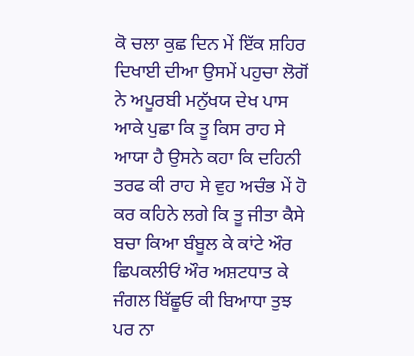ਕੋ ਚਲਾ ਕੁਛ ਦਿਨ ਮੇਂ ਇੱਕ ਸ਼ਹਿਰ ਦਿਖਾਈ ਦੀਆ ਉਸਮੇਂ ਪਹੁਚਾ ਲੋਗੋਂ ਨੇ ਅਪੂਰਬੀ ਮਨੁੱਖਯ ਦੇਖ ਪਾਸ ਆਕੇ ਪੁਛਾ ਕਿ ਤੂ ਕਿਸ ਰਾਹ ਸੇ ਆਯਾ ਹੈ ਉਸਨੇ ਕਹਾ ਕਿ ਦਹਿਨੀ ਤਰਫ ਕੀ ਰਾਹ ਸੇ ਵੁਹ ਅਚੰਭ ਮੇਂ ਹੋ ਕਰ ਕਹਿਨੇ ਲਗੇ ਕਿ ਤੂ ਜੀਤਾ ਕੈਸੇ ਬਚਾ ਕਿਆ ਬੰਬੂਲ ਕੇ ਕਾਂਟੇ ਔਰ ਛਿਪਕਲੀਓਂ ਔਰ ਅਸ਼ਟਧਾਤ ਕੇ ਜੰਗਲ ਬਿੱਛੂਓ ਕੀ ਬਿਆਧਾ ਤੁਝ ਪਰ ਨਾ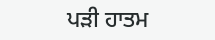ਪੜੀ ਹਾਤਮ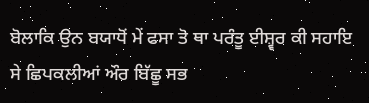ਬੋਲਾਕਿ ਉਨ ਬਯਾਧੋਂ ਮੇਂ ਫਸਾ ਤੋ ਥਾ ਪਰੰਤੂ ਈਸ਼੍ਵਰ ਕੀ ਸਹਾਇ ਸੇ ਛਿਪਕਲੀਆਂ ਔਰ ਬਿੱਛੂ ਸਭ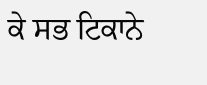ਕੇ ਸਭ ਟਿਕਾਨੇ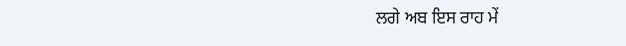ਲਗੇ ਅਬ ਇਸ ਰਾਹ ਮੇਂ